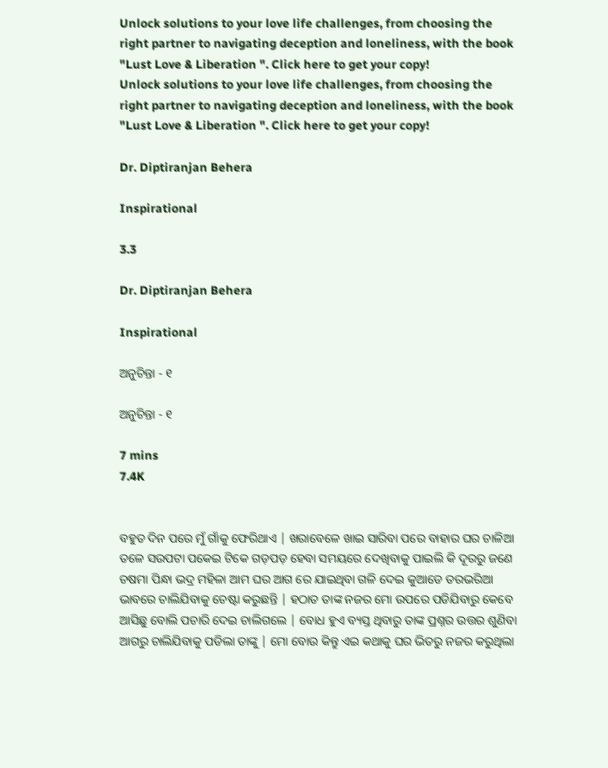Unlock solutions to your love life challenges, from choosing the right partner to navigating deception and loneliness, with the book "Lust Love & Liberation ". Click here to get your copy!
Unlock solutions to your love life challenges, from choosing the right partner to navigating deception and loneliness, with the book "Lust Love & Liberation ". Click here to get your copy!

Dr. Diptiranjan Behera

Inspirational

3.3

Dr. Diptiranjan Behera

Inspirational

ଅନୁଚିନ୍ତା - ୧

ଅନୁଚିନ୍ତା - ୧

7 mins
7.4K


ବହୁତ ଦିନ ପରେ ମୁଁ ଗାଁକୁ ଫେରିଥାଏ | ଖରାବେଳେ ଖାଇ ସାରିବା ପରେ ବାହାର ଘର ଚାଳିଆ ତଳେ ସଉପଟା ପକେଇ ଟିକେ ଗଡ଼ପଡ଼ ହେବା ସମୟରେ ଦେଖିବାକୁ ପାଇଲି କି ଦୂରରୁ ଜଣେ ଚଷମା ପିନ୍ଧା ଭଦ୍ର ମହିଳା ଆମ ଘର ଆଗ ରେ ଯାଇଥିବା ଗଳି ଦେଇ କୁଆଡେ ତରଭରିଆ ଭାବରେ ଚାଲିଯିବାକୁ ଚେଷ୍ଟା କରୁଛନ୍ତି | ହଠାତ ତାଙ୍କ ନଜର ମୋ ଉପରେ ପଡିଯିବାରୁ କେବେ ଆସିଛୁ ବୋଲି ପଚାରି ଦେଇ ଚାଲିଗଲେ | ବୋଧ ହୁଏ ବ୍ୟସ୍ତ ଥିବାରୁ ତାଙ୍କ ପ୍ରଶ୍ନର ଉତ୍ତର ଶୁଣିବା ଆଗରୁ ଚାଲିଯିବାକୁ ପଡିଲା ତାଙ୍କୁ | ମୋ ବୋଉ କିନ୍ତୁ ଏଇ କଥାକୁ ଘର ଭିତରୁ ନଜର କରୁଥିଲା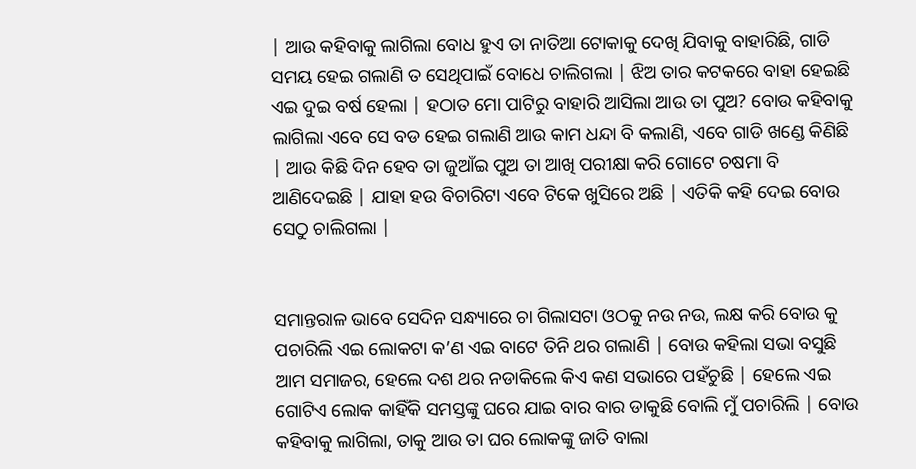| ଆଉ କହିବାକୁ ଲାଗିଲା ବୋଧ ହୁଏ ତା ନାତିଆ ଟୋକାକୁ ଦେଖି ଯିବାକୁ ବାହାରିଛି, ଗାଡି ସମୟ ହେଇ ଗଲାଣି ତ ସେଥିପାଇଁ ବୋଧେ ଚାଲିଗଲା | ଝିଅ ତାର କଟକରେ ବାହା ହେଇଛି ଏଇ ଦୁଇ ବର୍ଷ ହେଲା | ହଠାତ ମୋ ପାଟିରୁ ବାହାରି ଆସିଲା ଆଉ ତା ପୁଅ? ବୋଉ କହିବାକୁ ଲାଗିଲା ଏବେ ସେ ବଡ ହେଇ ଗଲାଣି ଆଉ କାମ ଧନ୍ଦା ବି କଲାଣି, ଏବେ ଗାଡି ଖଣ୍ଡେ କିଣିଛି | ଆଉ କିଛି ଦିନ ହେବ ତା ଜୁଆଁଇ ପୁଅ ତା ଆଖି ପରୀକ୍ଷା କରି ଗୋଟେ ଚଷମା ବି ଆଣିଦେଇଛି | ଯାହା ହଉ ବିଚାରିଟା ଏବେ ଟିକେ ଖୁସିରେ ଅଛି | ଏତିକି କହି ଦେଇ ବୋଉ ସେଠୁ ଚାଲିଗଲା |


ସମାନ୍ତରାଳ ଭାବେ ସେଦିନ ସନ୍ଧ୍ୟାରେ ଚା ଗିଲାସଟା ଓଠକୁ ନଉ ନଉ, ଲକ୍ଷ କରି ବୋଉ କୁ ପଚାରିଲି ଏଇ ଲୋକଟା କ’ଣ ଏଇ ବାଟେ ତିନି ଥର ଗଲାଣି | ବୋଉ କହିଲା ସଭା ବସୁଛି ଆମ ସମାଜର, ହେଲେ ଦଶ ଥର ନଡାକିଲେ କିଏ କଣ ସଭାରେ ପହଁଚୁଛି | ହେଲେ ଏଇ ଗୋଟିଏ ଲୋକ କାହିଁକି ସମସ୍ତଙ୍କୁ ଘରେ ଯାଇ ବାର ବାର ଡାକୁଛି ବୋଲି ମୁଁ ପଚାରିଲି | ବୋଉ କହିବାକୁ ଲାଗିଲା, ତାକୁ ଆଉ ତା ଘର ଲୋକଙ୍କୁ ଜାତି ବାଲା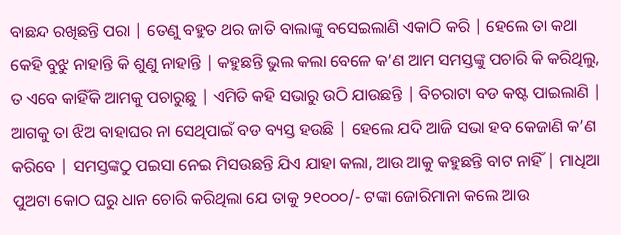ବାଛନ୍ଦ ରଖିଛନ୍ତି ପରା | ତେଣୁ ବହୁତ ଥର ଜାତି ବାଲାଙ୍କୁ ବସେଇଲାଣି ଏକାଠି କରି | ହେଲେ ତା କଥା କେହି ବୁଝୁ ନାହାନ୍ତି କି ଶୁଣୁ ନାହାନ୍ତି | କହୁଛନ୍ତି ଭୁଲ କଲା ବେଳେ କ’ଣ ଆମ ସମସ୍ତଙ୍କୁ ପଚାରି କି କରିଥିଲୁ, ତ ଏବେ କାହିଁକି ଆମକୁ ପଚାରୁଛୁ | ଏମିତି କହି ସଭାରୁ ଉଠି ଯାଉଛନ୍ତି | ବିଚରାଟା ବଡ କଷ୍ଟ ପାଇଲାଣି | ଆଗକୁ ତା ଝିଅ ବାହାଘର ନା ସେଥିପାଇଁ ବଡ ବ୍ୟସ୍ତ ହଉଛି | ହେଲେ ଯଦି ଆଜି ସଭା ହବ କେଜାଣି କ’ଣ କରିବେ | ସମସ୍ତଙ୍କଠୁ ପଇସା ନେଇ ମିସଉଛନ୍ତି ଯିଏ ଯାହା କଲା, ଆଉ ଆକୁ କହୁଛନ୍ତି ବାଟ ନାହିଁ | ମାଧିଆ ପୁଅଟା କୋଠ ଘରୁ ଧାନ ଚୋରି କରିଥିଲା ଯେ ତାକୁ ୨୧୦୦୦/- ଟଙ୍କା ଜୋରିମାନା କଲେ ଆଉ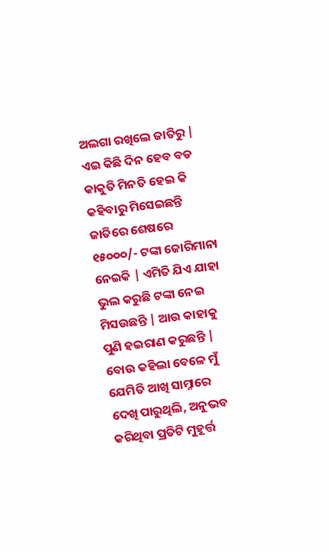ଅଲଗା ରଖିଲେ ଜାତିରୁ | ଏଇ କିଛି ଦିନ ହେବ ବଡ କାକୁତି ମିନତି ହେଇ କି କହିବାରୁ ମିସେଇଛନ୍ତି ଜାତିରେ ଶେଷରେ ୧୫୦୦୦/- ଟଙ୍କା ଜୋରିମାନା ନେଇକି | ଏମିତି ଯିଏ ଯାହା ଭୁଲ କରୁଛି ଟଙ୍କା ନେଇ ମିସଉଛନ୍ତି | ଆଉ କାହାକୁ ପୁଣି ହଇରାଣ କରୁଛନ୍ତି | ବୋଉ କହିଲା ବେଳେ ମୁଁ ଯେମିତି ଆଖି ସାମ୍ନାରେ ଦେଖି ପାରୁଥିଲି, ଅନୁଭବ କରିଥିବା ପ୍ରତିଟି ମୁହୂର୍ତ୍ତ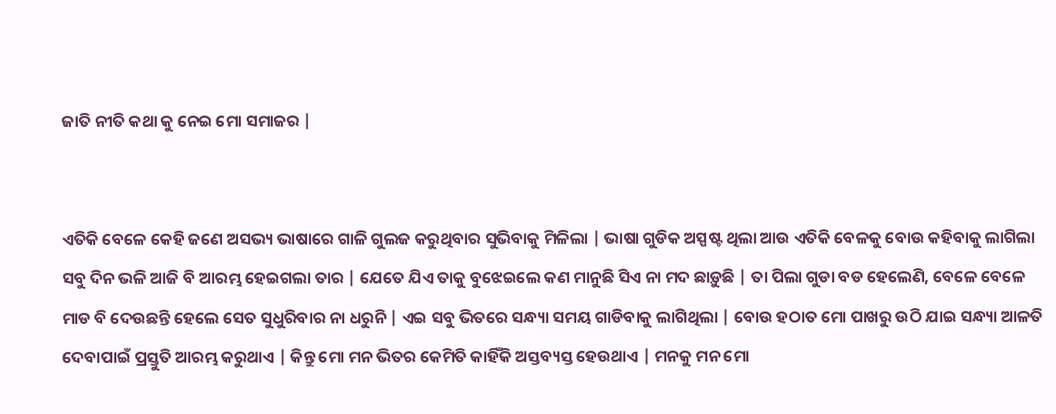ଜାତି ନୀତି କଥା କୁ ନେଇ ମୋ ସମାଜର |


ଏତିକି ବେଳେ କେହି ଜଣେ ଅସଭ୍ୟ ଭାଷାରେ ଗାଳି ଗୁଲଜ କରୁଥିବାର ସୁଭିବାକୁ ମିଳିଲା | ଭାଷା ଗୁଡିକ ଅସ୍ପଷ୍ଟ ଥିଲା ଆଉ ଏତିକି ବେଳକୁ ବୋଉ କହିବାକୁ ଲାଗିଲା ସବୁ ଦିନ ଭଳି ଆଜି ବି ଆରମ୍ଭ ହେଇଗଲା ତାର | ଯେତେ ଯିଏ ତାକୁ ବୁଝେଇଲେ କଣ ମାନୁଛି ସିଏ ନା ମଦ ଛାଡ଼ୁଛି | ତା ପିଲା ଗୁଡା ବଡ ହେଲେଣି, ବେଳେ ବେଳେ ମାଡ ବି ଦେଉଛନ୍ତି ହେଲେ ସେତ ସୁଧୁରିବାର ନା ଧରୁନି | ଏଇ ସବୁ ଭିତରେ ସନ୍ଧ୍ୟା ସମୟ ଗାଡିବାକୁ ଲାଗିଥିଲା | ବୋଉ ହଠାତ ମୋ ପାଖରୁ ଉଠି ଯାଇ ସନ୍ଧ୍ୟା ଆଳତି ଦେବାପାଇଁ ପ୍ରସ୍ତୁତି ଆରମ୍ଭ କରୁଥାଏ | କିନ୍ତୁ ମୋ ମନ ଭିତର କେମିତି କାହିଁକି ଅସ୍ତବ୍ୟସ୍ତ ହେଉଥାଏ | ମନକୁ ମନ ମୋ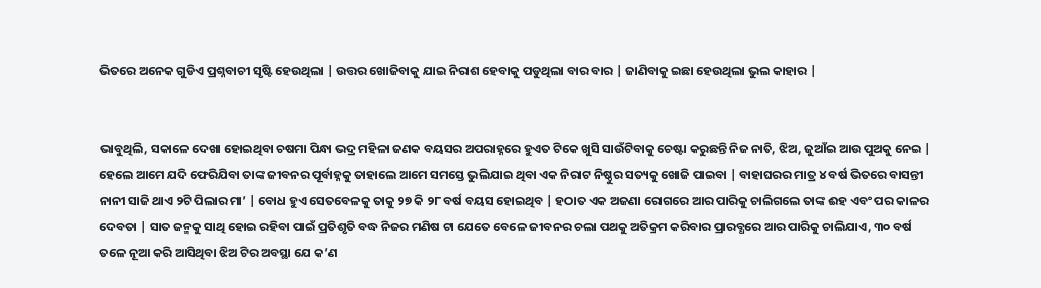ଭିତରେ ଅନେକ ଗୁଡିଏ ପ୍ରଶ୍ନବାଚୀ ସୃଷ୍ଟି ହେଉଥିଲା | ଉତ୍ତର ଖୋଜିବାକୁ ଯାଇ ନିରାଶ ହେବାକୁ ପଡୁଥିଲା ବାର ବାର | ଜାଣିବାକୁ ଇଛା ହେଉଥିଲା ଭୁଲ କାହାର |


ଭାବୁଥିଲି, ସକାଳେ ଦେଖା ହୋଇଥିବା ଚଷମା ପିନ୍ଧା ଭଦ୍ର ମହିଳା ଜଣକ ବୟସର ଅପରାହ୍ନରେ ହୁଏତ ଟିକେ ଖୁସି ସାଉଁଟିବାକୁ ଚେଷ୍ଟା କରୁଛନ୍ତି ନିଜ ନାତି, ଝିଅ, ଜୁଆଁଇ ଆଉ ପୁଅକୁ ନେଇ | ହେଲେ ଆମେ ଯଦି ଫେରିଯିବା ତାଙ୍କ ଜୀବନର ପୂର୍ବାହ୍ନକୁ ତାହାଲେ ଆମେ ସମସ୍ତେ ଭୁଲିଯାଇ ଥିବା ଏକ ନିରାଟ ନିଷ୍ଠୁର ସତ୍ୟକୁ ଖୋଜି ପାଇବା | ବାହାଘରର ମାତ୍ର ୪ ବର୍ଷ ଭିତରେ ବାସନ୍ତୀ ନାନୀ ସାଜି ଥାଏ ୨ଟି ପିଲାର ମା’ | ବୋଧ ହୁଏ ସେତବେଳକୁ ତାକୁ ୨୭ କି ୨୮ ବର୍ଷ ବୟସ ହୋଇଥିବ | ହଠାତ ଏକ ଅଜଣା ରୋଗରେ ଆର ପାରିକୁ ଚାଲିଗଲେ ତାଙ୍କ ଈହ ଏବଂ ପର କାଳର ଦେବତା | ସାତ ଜନ୍ମକୁ ସାଥି ହୋଇ ରହିବା ପାଇଁ ପ୍ରତିଶୃତି ବଦ୍ଧ ନିଜର ମଣିଷ ଟା ଯେତେ ବେଳେ ଜୀବନର ଚଲା ପଥକୁ ଅତିକ୍ରମ କରିବାର ପ୍ରାରବ୍ଧରେ ଆର ପାରିକୁ ଚାଲିଯାଏ, ୩୦ ବର୍ଷ ତଳେ ନୂଆ କରି ଆସିଥିବା ଝିଅ ଟିର ଅବସ୍ଥା ଯେ କ’ଣ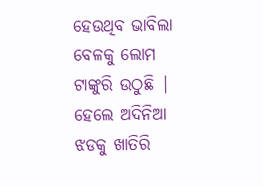ହେଉଥିବ ଭାବିଲା ବେଳକୁ ଲୋମ ଟାଙ୍କୁରି ଉଠୁଛି | ହେଲେ ଅଦିନିଆ ଝଡକୁ ଖାତିରି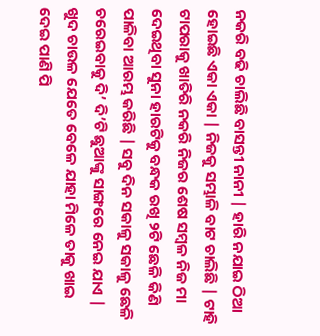ନକରି ବଢି ଚାଲିଛି ବାସନ୍ତୀ ନାନୀ | ହାରି ନଯାଇ ଠିଆ ହୋଇଛି ଏକା ଏକା | ନିଜକୁ ସମ୍ଭାଳି ବାଟ ଚାଲିଛି | ଟାହି ଟାପରାକୁ ଖାତିରି ନକରି ନିଜର ଶେଷ ସମ୍ବଳ ନିଜ ମା ଦେଇଥିବା ସୁନା ହାରଟିକୁ ବନ୍ଧକ ରଖି ୨ଟି ଛେଳି କିଣି ପାଳିବା ଆରମ୍ଭ କରିଛି | ସବୁ ଦିନ ସକାଳୁ ସକାଳୁ ଛେଳି ଚରେଇବାକୁ ଦି’ ଦି’ଟି ଛୁଆଙ୍କୁ ସାଙ୍ଗରେ ନେଇ ଯାଏ | ଖୁଦ ଚାଉଳ ଯେତେ ବେଳେ ଯାହା ମିଳେ ତାକୁ ଖାଇ ଦେଇ ପାଣି ପି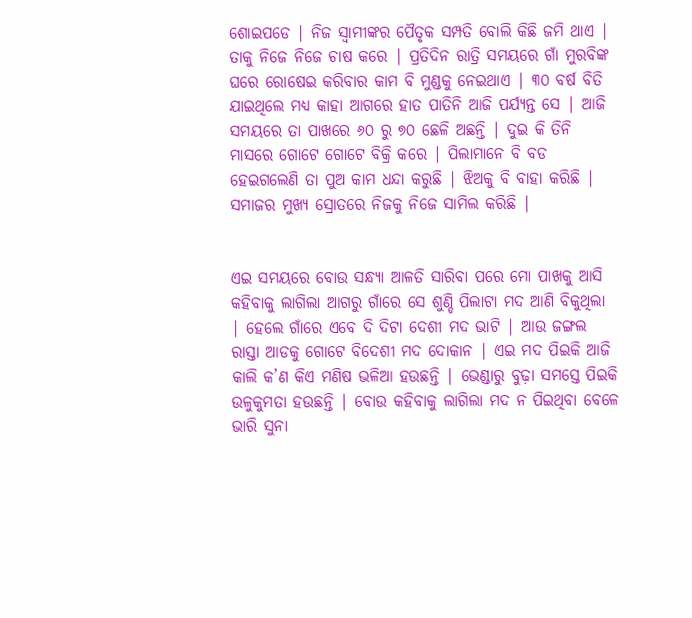ଶୋଇପଡେ | ନିଜ ସ୍ୱାମୀଙ୍କର ପୈତୃକ ସମ୍ପତି ବୋଲି କିଛି ଜମି ଥାଏ | ତାକୁ ନିଜେ ନିଜେ ଚାଷ କରେ | ପ୍ରତିଦିନ ରାତ୍ରି ସମୟରେ ଗାଁ ମୁରବିଙ୍କ ଘରେ ରୋଷେଇ କରିବାର କାମ ବି ମୁଣ୍ଡକୁ ନେଇଥାଏ | ୩୦ ବର୍ଷ ବିତି ଯାଇଥିଲେ ମଧ୍ୟ କାହା ଆଗରେ ହାତ ପାତିନି ଆଜି ପର୍ଯ୍ୟନ୍ତ ସେ | ଆଜି ସମୟରେ ତା ପାଖରେ ୬୦ ରୁ ୭୦ ଛେଳି ଅଛନ୍ତି | ଦୁଇ କି ତିନି ମାସରେ ଗୋଟେ ଗୋଟେ ବିକ୍ରି କରେ | ପିଲାମାନେ ବି ବଡ ହେଇଗଲେଣି ତା ପୁଅ କାମ ଧନ୍ଦା କରୁଛି | ଝିଅକୁ ବି ବାହା କରିଛି | ସମାଜର ମୁଖ୍ୟ ସ୍ରୋତରେ ନିଜକୁ ନିଜେ ସାମିଲ କରିଛି |


ଏଇ ସମୟରେ ବୋଉ ସନ୍ଧ୍ୟା ଆଳତି ସାରିବା ପରେ ମୋ ପାଖକୁ ଆସି କହିବାକୁ ଲାଗିଲା ଆଗରୁ ଗାଁରେ ସେ ଶୁଣ୍ଡି ପିଲାଟା ମଦ ଆଣି ବିକୁଥିଲା | ହେଲେ ଗାଁରେ ଏବେ ଦି ଦିଟା ଦେଶୀ ମଦ ଭାଟି | ଆଉ ଜଙ୍ଗଲ ରାସ୍ତା ଆଡକୁ ଗୋଟେ ବିଦେଶୀ ମଦ ଦୋକାନ | ଏଇ ମଦ ପିଇକି ଆଜି କାଲି କ’ଣ କିଏ ମଣିଷ ଭଳିଆ ହଉଛନ୍ତି | ଭେଣ୍ଡାରୁ ବୁଢ଼ା ସମସ୍ତେ ପିଇକି ଉଳୁକୁମତା ହଉଛନ୍ତି | ବୋଉ କହିବାକୁ ଲାଗିଲା ମଦ ନ ପିଇଥିବା ବେଳେ ଭାରି ସୁନା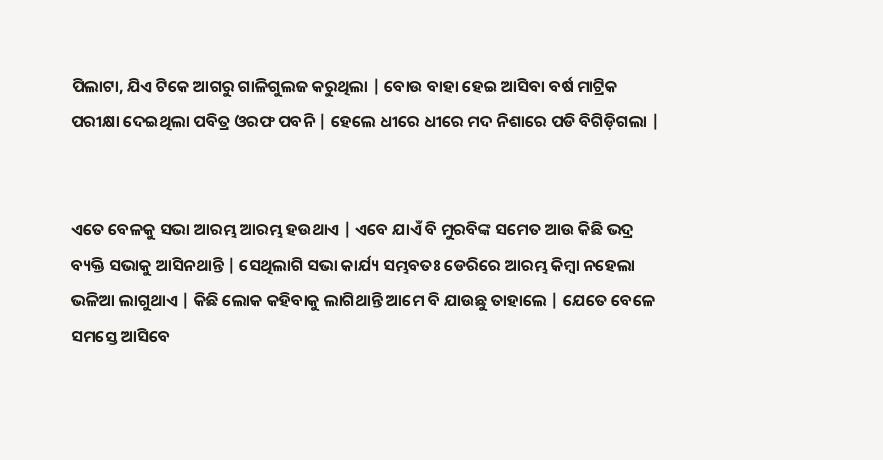ପିଲାଟା, ଯିଏ ଟିକେ ଆଗରୁ ଗାଳିଗୁଲଜ କରୁଥିଲା | ବୋଉ ବାହା ହେଇ ଆସିବା ବର୍ଷ ମାଟ୍ରିକ ପରୀକ୍ଷା ଦେଇଥିଲା ପବିତ୍ର ଓରଫ ପବନି | ହେଲେ ଧୀରେ ଧୀରେ ମଦ ନିଶାରେ ପଡି ବିଗିଡ଼ିଗଲା |


ଏତେ ବେଳକୁ ସଭା ଆରମ୍ଭ ଆରମ୍ଭ ହଉଥାଏ | ଏବେ ଯାଏଁ ବି ମୁରବିଙ୍କ ସମେତ ଆଉ କିଛି ଭଦ୍ର ବ୍ୟକ୍ତି ସଭାକୁ ଆସିନଥାନ୍ତି | ସେଥିଲାଗି ସଭା କାର୍ଯ୍ୟ ସମ୍ଭବତଃ ଡେରିରେ ଆରମ୍ଭ କିମ୍ବା ନହେଲା ଭଳିଆ ଲାଗୁଥାଏ | କିଛି ଲୋକ କହିବାକୁ ଲାଗିଥାନ୍ତି ଆମେ ବି ଯାଉଛୁ ତାହାଲେ | ଯେତେ ବେଳେ ସମସ୍ତେ ଆସିବେ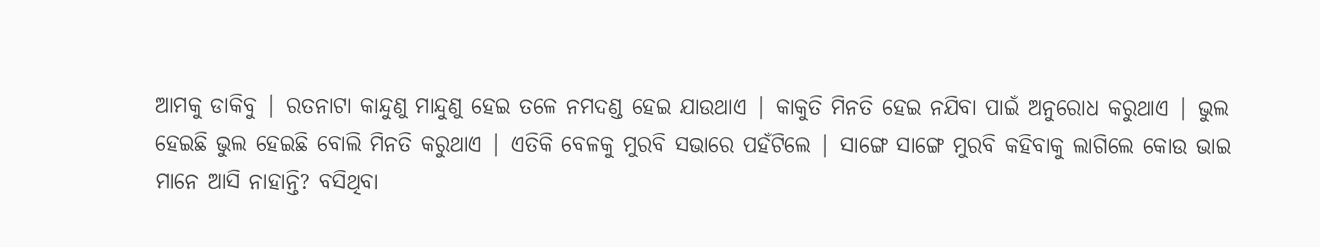ଆମକୁ ଡାକିବୁ | ରତନାଟା କାନ୍ଦୁଣୁ ମାନ୍ଦୁଣୁ ହେଇ ତଳେ ନମଦଣ୍ଡ ହେଇ ଯାଉଥାଏ | କାକୁତି ମିନତି ହେଇ ନଯିବା ପାଇଁ ଅନୁରୋଧ କରୁଥାଏ | ଭୁଲ ହେଇଛି ଭୁଲ ହେଇଛି ବୋଲି ମିନତି କରୁଥାଏ | ଏତିକି ବେଳକୁ ମୁରବି ସଭାରେ ପହଁଟିଲେ | ସାଙ୍ଗେ ସାଙ୍ଗେ ମୁରବି କହିବାକୁ ଲାଗିଲେ କୋଉ ଭାଇ ମାନେ ଆସି ନାହାନ୍ତି? ବସିଥିବା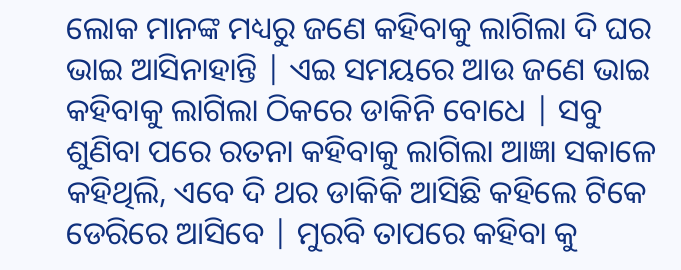ଲୋକ ମାନଙ୍କ ମଧ୍ୟରୁ ଜଣେ କହିବାକୁ ଲାଗିଲା ଦି ଘର ଭାଇ ଆସିନାହାନ୍ତି | ଏଇ ସମୟରେ ଆଉ ଜଣେ ଭାଇ କହିବାକୁ ଲାଗିଲା ଠିକରେ ଡାକିନି ବୋଧେ | ସବୁ ଶୁଣିବା ପରେ ରତନା କହିବାକୁ ଲାଗିଲା ଆଜ୍ଞା ସକାଳେ କହିଥିଲି, ଏବେ ଦି ଥର ଡାକିକି ଆସିଛି କହିଲେ ଟିକେ ଡେରିରେ ଆସିବେ | ମୁରବି ତାପରେ କହିବା କୁ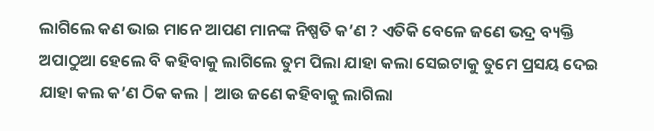ଲାଗିଲେ କଣ ଭାଇ ମାନେ ଆପଣ ମାନଙ୍କ ନିଷ୍ପତି କ’ଣ ? ଏତିକି ବେଳେ ଜଣେ ଭଦ୍ର ବ୍ୟକ୍ତି ଅପାଠୁଆ ହେଲେ ବି କହିବାକୁ ଲାଗିଲେ ତୁମ ପିଲା ଯାହା କଲା ସେଇଟାକୁ ତୁମେ ପ୍ରସୟ ଦେଇ ଯାହା କଲ କ’ଣ ଠିକ କଲ | ଆଉ ଜଣେ କହିବାକୁ ଲାଗିଲା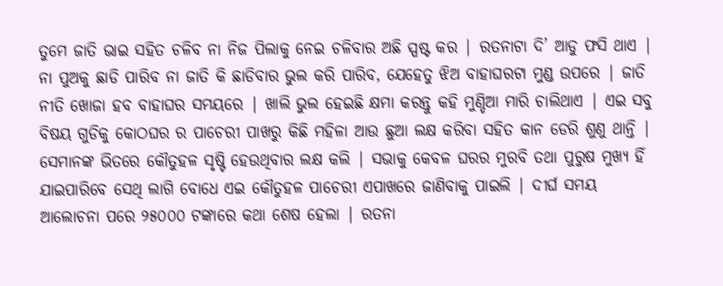ତୁମେ ଜାତି ଭାଇ ସହିତ ଚଳିବ ନା ନିଜ ପିଲାକୁ ନେଇ ଚଳିବାର ଅଛି ସ୍ପଷ୍ଟ କର | ରତନାଟା ଦି’ ଆଡୁ ଫସି ଥାଏ | ନା ପୁଅକୁ ଛାଡି ପାରିବ ନା ଜାତି କି ଛାଡିବାର ଭୁଲ କରି ପାରିବ, ଯେହେତୁ ଝିଅ ବାହାଘରଟା ମୁଣ୍ଡ ଉପରେ | ଜାତି ନୀତି ଖୋଜା ହବ ବାହାଘର ସମୟରେ | ଖାଲି ଭୁଲ ହେଇଛି କ୍ଷମା କରନ୍ତୁ କହି ମୁଣ୍ଡିଆ ମାରି ଚାଲିଥାଏ | ଏଇ ସବୁ ବିଷୟ ଗୁଡିକୁ କୋଠଘର ର ପାଚେରୀ ପାଖରୁ କିଛି ମହିଳା ଆଉ ଛୁଆ ଲକ୍ଷ କରିବା ସହିତ କାନ ଡେରି ଶୁଣୁ ଥାନ୍ତି | ସେମାନଙ୍କ ଭିତରେ କୌତୁହଳ ସୃଷ୍ଟି ହେଉଥିବାର ଲକ୍ଷ କଲି | ସଭାକୁ କେବଳ ଘରର ମୁରବି ତଥା ପୁରୁଷ ମୁଖ୍ୟ ହିଁ ଯାଇପାରିବେ ସେଥି ଲାଗି ବୋଧେ ଏଇ କୌତୁହଳ ପାଚେରୀ ଏପାଖରେ ଜାଣିବାକୁ ପାଇଲି | ଦୀର୍ଘ ସମୟ ଆଲୋଚନା ପରେ ୨୫୦୦୦ ଟଙ୍କାରେ କଥା ଶେଷ ହେଲା | ରତନା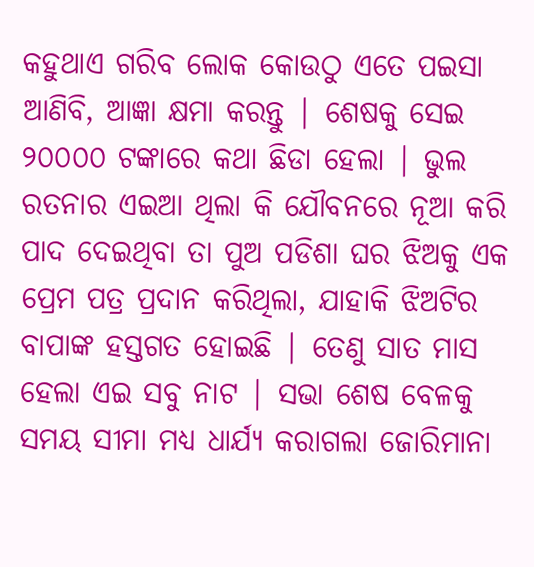କହୁଥାଏ ଗରିବ ଲୋକ କୋଉଠୁ ଏତେ ପଇସା ଆଣିବି, ଆଜ୍ଞା କ୍ଷମା କରନ୍ତୁ | ଶେଷକୁ ସେଇ ୨୦୦୦୦ ଟଙ୍କାରେ କଥା ଛିଡା ହେଲା | ଭୁଲ ରତନାର ଏଇଆ ଥିଲା କି ଯୌବନରେ ନୂଆ କରି ପାଦ ଦେଇଥିବା ତା ପୁଅ ପଡିଶା ଘର ଝିଅକୁ ଏକ ପ୍ରେମ ପତ୍ର ପ୍ରଦାନ କରିଥିଲା, ଯାହାକି ଝିଅଟିର ବାପାଙ୍କ ହସ୍ତଗତ ହୋଇଛି | ତେଣୁ ସାତ ମାସ ହେଲା ଏଇ ସବୁ ନାଟ | ସଭା ଶେଷ ବେଳକୁ ସମୟ ସୀମା ମଧ୍ୟ ଧାର୍ଯ୍ୟ କରାଗଲା ଜୋରିମାନା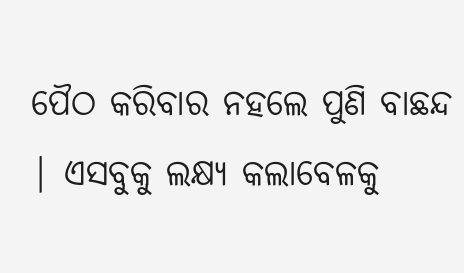ପୈଠ କରିବାର ନହଲେ ପୁଣି ବାଛନ୍ଦ | ଏସବୁକୁ ଲକ୍ଷ୍ୟ କଲାବେଳକୁ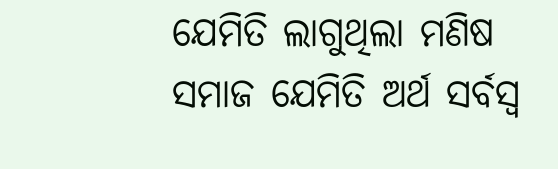ଯେମିତି ଲାଗୁଥିଲା ମଣିଷ ସମାଜ ଯେମିତି ଅର୍ଥ ସର୍ବସ୍ଵ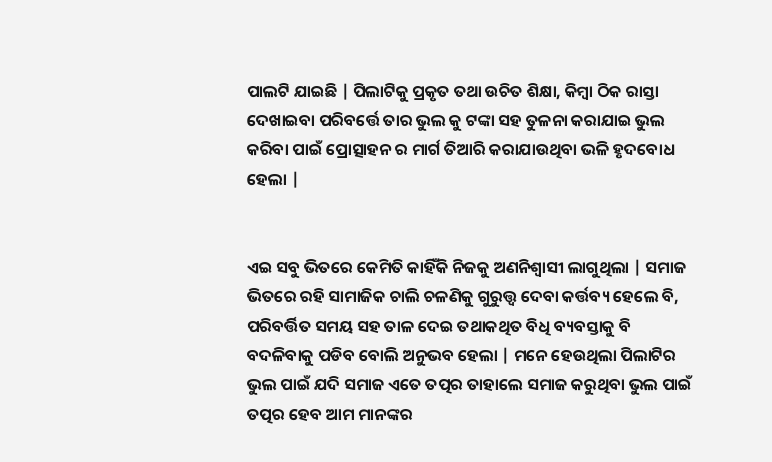ପାଲଟି ଯାଇଛି | ପିଲାଟିକୁ ପ୍ରକୃତ ତଥା ଉଚିତ ଶିକ୍ଷା, କିମ୍ବା ଠିକ ରାସ୍ତା ଦେଖାଇବା ପରିବର୍ତ୍ତେ ତାର ଭୁଲ କୁ ଟଙ୍କା ସହ ତୁଳନା କରାଯାଇ ଭୁଲ କରିବା ପାଇଁ ପ୍ରୋତ୍ସାହନ ର ମାର୍ଗ ତିଆରି କରାଯାଉଥିବା ଭଳି ହୃଦବୋଧ ହେଲା |


ଏଇ ସବୁ ଭିତରେ କେମିତି କାହିଁକି ନିଜକୁ ଅଣନିଶ୍ଵାସୀ ଲାଗୁଥିଲା | ସମାଜ ଭିତରେ ରହି ସାମାଜିକ ଚାଲି ଚଳଣିକୁ ଗୁରୁତ୍ତ୍ୱ ଦେବା କର୍ତ୍ତବ୍ୟ ହେଲେ ବି, ପରିବର୍ତ୍ତିତ ସମୟ ସହ ତାଳ ଦେଇ ତଥାକଥିତ ବିଧି ବ୍ୟବସ୍ତାକୁ ବି ବଦଳିବାକୁ ପଡିବ ବୋଲି ଅନୁଭବ ହେଲା | ମନେ ହେଉଥିଲା ପିଲାଟିର ଭୁଲ ପାଇଁ ଯଦି ସମାଜ ଏତେ ତତ୍ପର ତାହାଲେ ସମାଜ କରୁଥିବା ଭୁଲ ପାଇଁ ତତ୍ପର ହେବ ଆମ ମାନଙ୍କର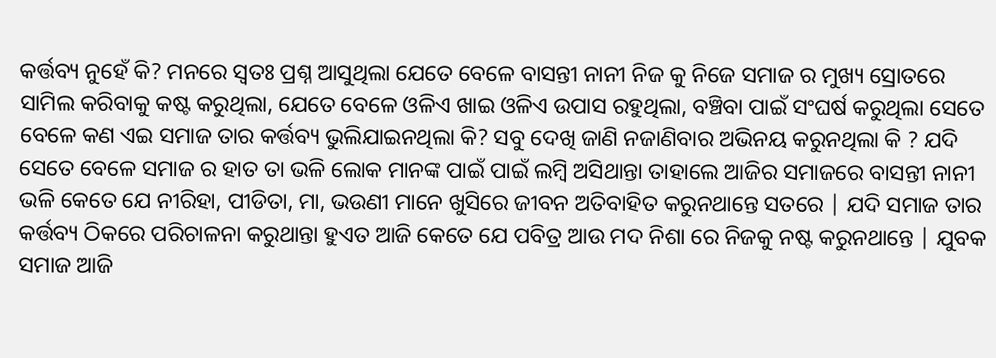କର୍ତ୍ତବ୍ୟ ନୁହେଁ କି? ମନରେ ସ୍ଵତଃ ପ୍ରଶ୍ନ ଆସୁଥିଲା ଯେତେ ବେଳେ ବାସନ୍ତୀ ନାନୀ ନିଜ କୁ ନିଜେ ସମାଜ ର ମୁଖ୍ୟ ସ୍ରୋତରେ ସାମିଲ କରିବାକୁ କଷ୍ଟ କରୁଥିଲା, ଯେତେ ବେଳେ ଓଳିଏ ଖାଇ ଓଳିଏ ଉପାସ ରହୁଥିଲା, ବଞ୍ଚିବା ପାଇଁ ସଂଘର୍ଷ କରୁଥିଲା ସେତେ ବେଳେ କଣ ଏଇ ସମାଜ ତାର କର୍ତ୍ତବ୍ୟ ଭୁଲିଯାଇନଥିଲା କି? ସବୁ ଦେଖି ଜାଣି ନଜାଣିବାର ଅଭିନୟ କରୁନଥିଲା କି ? ଯଦି ସେତେ ବେଳେ ସମାଜ ର ହାତ ତା ଭଳି ଲୋକ ମାନଙ୍କ ପାଇଁ ପାଇଁ ଲମ୍ବି ଅସିଥାନ୍ତା ତାହାଲେ ଆଜିର ସମାଜରେ ବାସନ୍ତୀ ନାନୀ ଭଳି କେତେ ଯେ ନୀରିହା, ପୀଡିତା, ମା, ଭଉଣୀ ମାନେ ଖୁସିରେ ଜୀବନ ଅତିବାହିତ କରୁନଥାନ୍ତେ ସତରେ | ଯଦି ସମାଜ ତାର କର୍ତ୍ତବ୍ୟ ଠିକରେ ପରିଚାଳନା କରୁଥାନ୍ତା ହୁଏତ ଆଜି କେତେ ଯେ ପବିତ୍ର ଆଉ ମଦ ନିଶା ରେ ନିଜକୁ ନଷ୍ଟ କରୁନଥାନ୍ତେ | ଯୁବକ ସମାଜ ଆଜି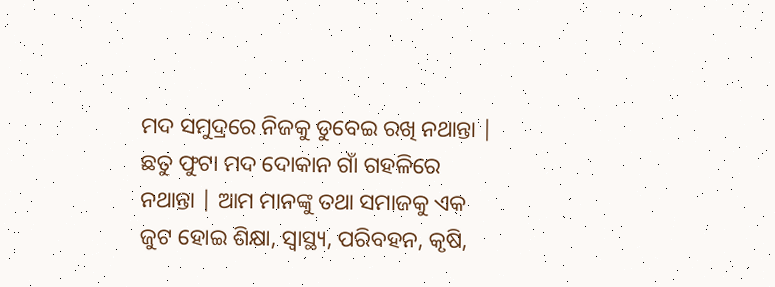ମଦ ସମୁଦ୍ରରେ ନିଜକୁ ଡୁବେଇ ରଖି ନଥାନ୍ତା | ଛତୁ ଫୁଟା ମଦ ଦୋକାନ ଗାଁ ଗହଳିରେ ନଥାନ୍ତା | ଆମ ମାନଙ୍କୁ ତଥା ସମାଜକୁ ଏକ ଜୁଟ ହୋଇ ଶିକ୍ଷା, ସ୍ଵାସ୍ଥ୍ୟ, ପରିବହନ, କୃଷି,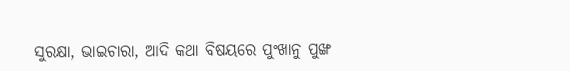ସୁରକ୍ଷା, ଭାଇଚାରା, ଆଦି କଥା ବିଷୟରେ ପୁଂଖାନୁ ପୁଙ୍ଖ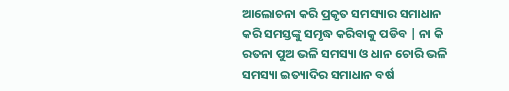ଆଲୋଚନା କରି ପ୍ରକୃତ ସମସ୍ୟାର ସମାଧାନ କରି ସମସ୍ତଙ୍କୁ ସମୃଦ୍ଧ କରିବାକୁ ପଡିବ | ନା କି ରତନା ପୁଅ ଭଳି ସମସ୍ୟା ଓ ଧାନ ଚୋରି ଭଳି ସମସ୍ୟା ଇତ୍ୟାଦିର ସମାଧାନ ବର୍ଷ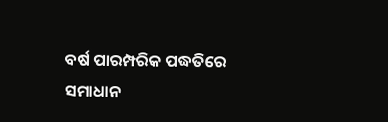ବର୍ଷ ପାରମ୍ପରିକ ପଦ୍ଧତିରେ ସମାଧାନ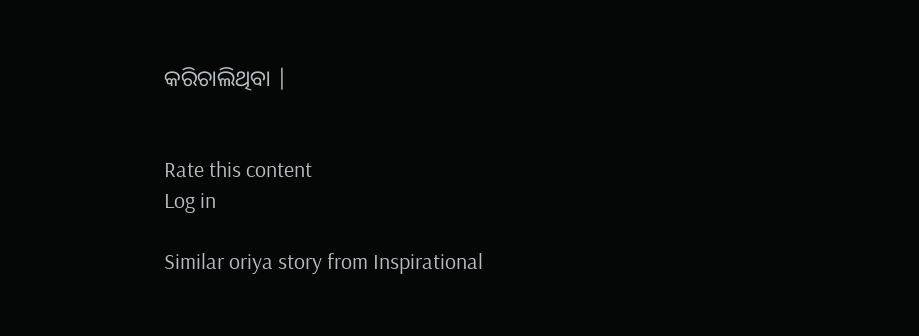କରିଚାଲିଥିବା |


Rate this content
Log in

Similar oriya story from Inspirational